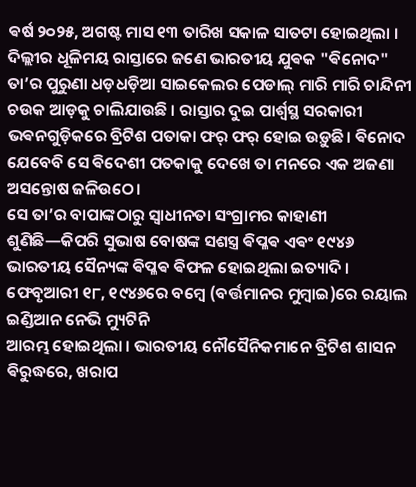ଵର୍ଷ ୨୦୨୫, ଅଗଷ୍ଟ ମାସ ୧୩ ତାରିଖ ସକାଳ ସାତଟା ହୋଇଥିଲା । ଦିଲ୍ଲୀର ଧୂଳିମୟ ରାସ୍ତାରେ ଜଣେ ଭାରତୀୟ ଯୁଵକ "ଵିନୋଦ" ତା’ର ପୁରୁଣା ଧଡ଼ଧଡ଼ିଆ ସାଇକେଲର ପେଡାଲ୍ ମାରି ମାରି ଚାନ୍ଦିନୀ ଚଉକ ଆଡ଼କୁ ଚାଲିଯାଉଛି । ରାସ୍ତାର ଦୁଇ ପାର୍ଶ୍ଵସ୍ଥ ସରକାରୀ ଭଵନଗୁଡ଼ିକରେ ବ୍ରିଟିଶ ପତାକା ଫର୍ ଫର୍ ହୋଇ ଉଡ଼ୁଛି। ଵିନୋଦ ଯେବେବି ସେ ଵିଦେଶୀ ପତକାକୁ ଦେଖେ ତା ମନରେ ଏକ ଅଜଣା ଅସନ୍ତୋଷ ଜଳିଉଠେ।
ସେ ତା’ର ବାପାଙ୍କଠାରୁ ସ୍ୱାଧୀନତା ସଂଗ୍ରାମର କାହାଣୀ ଶୁଣିଛି—କିପରି ସୁଭାଷ ବୋଷଙ୍କ ସଶସ୍ତ୍ର ଵିପ୍ଳଵ ଏଵଂ ୧୯୪୬ ଭାରତୀୟ ସୈନ୍ୟଙ୍କ ଵିପ୍ଳଵ ଵିଫଳ ହୋଇଥିଲା ଇତ୍ୟାଦି । ଫେବୃଆରୀ ୧୮, ୧୯୪୬ରେ ବମ୍ବେ (ବର୍ତ୍ତମାନର ମୁମ୍ବାଇ)ରେ ରୟାଲ ଇଣ୍ଡିଆନ ନେଭି ମ୍ୟୁଟିନି
ଆରମ୍ଭ ହୋଇଥିଲା । ଭାରତୀୟ ନୌସୈନିକମାନେ ବ୍ରିଟିଶ ଶାସନ ଵିରୁଦ୍ଧରେ, ଖରାପ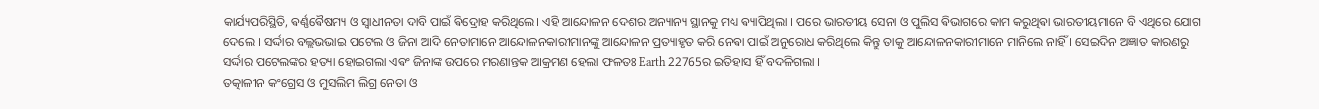କାର୍ଯ୍ୟପରିସ୍ଥିତି, ଵର୍ଣ୍ଣଵୈଷମ୍ୟ ଓ ସ୍ୱାଧୀନତା ଦାବି ପାଇଁ ଵିଦ୍ରୋହ କରିଥିଲେ। ଏହି ଆନ୍ଦୋଳନ ଦେଶର ଅନ୍ୟାନ୍ୟ ସ୍ଥାନକୁ ମଧ୍ୟ ଵ୍ୟାପିଥିଲା । ପରେ ଭାରତୀୟ ସେନା ଓ ପୁଲିସ ଵିଭାଗରେ କାମ କରୁଥିଵା ଭାରତୀୟମାନେ ବି ଏଥିରେ ଯୋଗ ଦେଲେ । ସର୍ଦ୍ଦାର ବଲ୍ଲଭଭାଇ ପଟେଲ ଓ ଜିନା ଆଦି ନେତାମାନେ ଆନ୍ଦୋଳନକାରୀମାନଙ୍କୁ ଆନ୍ଦୋଳନ ପ୍ରତ୍ୟାହୃତ କରି ନେଵା ପାଇଁ ଅନୁରୋଧ କରିଥିଲେ କିନ୍ତୁ ତାକୁ ଆନ୍ଦୋଳନକାରୀମାନେ ମାନିଲେ ନାହିଁ । ସେଇଦିନ ଅଜ୍ଞାତ କାରଣରୁ ସର୍ଦ୍ଦାର ପଟେଲଙ୍କର ହତ୍ୟା ହୋଇଗଲା ଏଵଂ ଜିନାଙ୍କ ଉପରେ ମରଣାନ୍ତକ ଆକ୍ରମଣ ହେଲା ଫଳତଃ Earth 22765ର ଇତିହାସ ହିଁ ବଦଳିଗଲା ।
ତତ୍କାଳୀନ କଂଗ୍ରେସ ଓ ମୁସଲିମ ଲିଗ୍ର ନେତା ଓ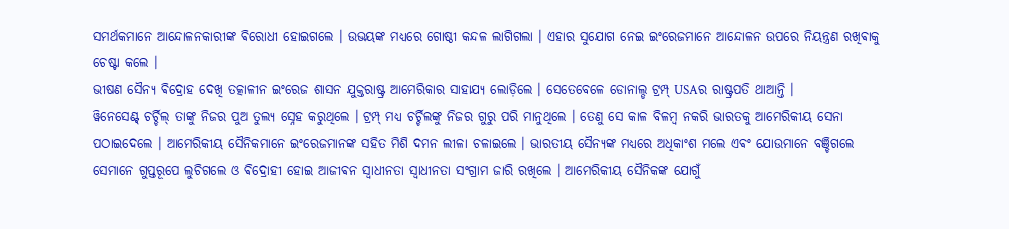ସମର୍ଥକମାନେ ଆନ୍ଦୋଳନକାରୀଙ୍କ ଵିରୋଧୀ ହୋଇଗଲେ । ଉଭୟଙ୍କ ମଧ୍ୟରେ ଗୋଷ୍ଠୀ କନ୍ଦଳ ଲାଗିଗଲା । ଏହାର ସୁଯୋଗ ନେଇ ଇଂରେଜମାନେ ଆନ୍ଦୋଳନ ଉପରେ ନିୟନ୍ତ୍ରଣ ରଖିଵାକୁ ଚେଷ୍ଟା କଲେ ।
ଭୀଷଣ ସୈନ୍ୟ ଵିଦ୍ରୋହ ଦେଖି ତତ୍କାଳୀନ ଇଂରେଜ ଶାସନ ଯୁକ୍ତରାଷ୍ଟ୍ର ଆମେରିକାର ସାହାଯ୍ୟ ଲୋଡ଼ିଲେ । ସେତେବେଳେ ଡୋନାଲ୍ଡ ଟ୍ରମ୍ପ୍ USAର ରାଷ୍ଟ୍ରପତି ଥାଆନ୍ତି ।
ୱିନେସେଣ୍ଟ୍ ଚର୍ଚ୍ଚିଲ୍ ତାଙ୍କୁ ନିଜର ପୁଅ ତୁଲ୍ୟ ସ୍ନେହ କରୁଥିଲେ । ଟ୍ରମ୍ପ୍ ମଧ୍ୟ ଚର୍ଚ୍ଚିଲଙ୍କୁ ନିଜର ଗୁରୁ ପରି ମାନୁଥିଲେ । ତେଣୁ ସେ କାଳ ବିଳମ୍ବ ନକରି ଭାରତକୁ ଆମେରିକୀୟ ସେନା ପଠାଇଦେଲେ । ଆମେରିକୀୟ ସୈନିକମାନେ ଇଂରେଜମାନଙ୍କ ସହିତ ମିଶି ଦମନ ଲୀଳା ଚଳାଇଲେ । ଭାରତୀୟ ସୈନ୍ୟଙ୍କ ମଧ୍ୟରେ ଅଧିକାଂଶ ମଲେ ଏଵଂ ଯୋଉମାନେ ବଞ୍ଚିଗଲେ ସେମାନେ ଗୁପ୍ତରୂପେ ଲୁଚିଗଲେ ଓ ଵିଦ୍ରୋହୀ ହୋଇ ଆଜୀଵନ ସ୍ଵାଧୀନତା ସ୍ଵାଧୀନତା ସଂଗ୍ରାମ ଜାରି ରଖିଲେ । ଆମେରିକୀୟ ସୈନିକଙ୍କ ଯୋଗୁଁ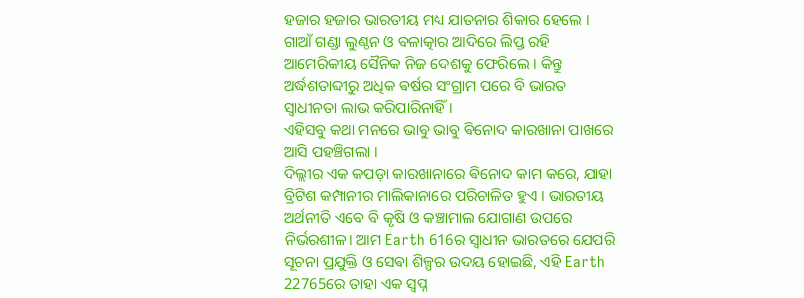ହଜାର ହଜାର ଭାରତୀୟ ମଧ୍ୟ ଯାତନାର ଶିକାର ହେଲେ । ଗାଆଁ ଗଣ୍ଡା ଲୁଣ୍ଠନ ଓ ବଳାତ୍କାର ଆଦିରେ ଲିପ୍ତ ରହି ଆମେରିକୀୟ ସୈନିକ ନିଜ ଦେଶକୁ ଫେରିଲେ । କିନ୍ତୁ ଅର୍ଦ୍ଧଶତାବ୍ଦୀରୁ ଅଧିକ ଵର୍ଷର ସଂଗ୍ରାମ ପରେ ବି ଭାରତ ସ୍ଵାଧୀନତା ଲାଭ କରିପାରିନାହିଁ ।
ଏହିସବୁ କଥା ମନରେ ଭାବୁ ଭାବୁ ଵିନୋଦ କାରଖାନା ପାଖରେ ଆସି ପହଞ୍ଚିଗଲା ।
ଦିଲ୍ଲୀର ଏକ କପଡ଼ା କାରଖାନାରେ ଵିନୋଦ କାମ କରେ, ଯାହା ବ୍ରିଟିଶ କମ୍ପାନୀର ମାଲିକାନାରେ ପରିଚାଳିତ ହୁଏ । ଭାରତୀୟ ଅର୍ଥନୀତି ଏବେ ବି କୃଷି ଓ କଞ୍ଚାମାଲ ଯୋଗାଣ ଉପରେ ନିର୍ଭରଶୀଳ। ଆମ Earth 616ର ସ୍ୱାଧୀନ ଭାରତରେ ଯେପରି ସୂଚନା ପ୍ରଯୁକ୍ତି ଓ ସେଵା ଶିଳ୍ପର ଉଦୟ ହୋଇଛି, ଏହି Earth 22765ରେ ତାହା ଏକ ସ୍ୱପ୍ନ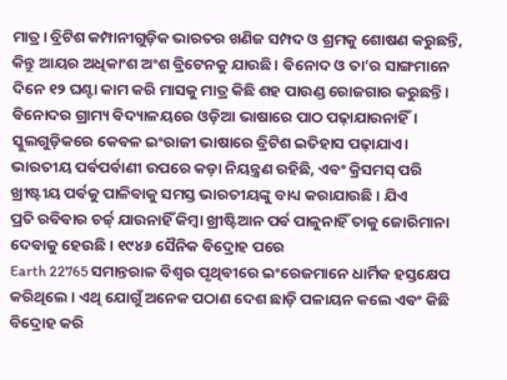ମାତ୍ର। ବ୍ରିଟିଶ କମ୍ପାନୀଗୁଡ଼ିକ ଭାରତର ଖଣିଜ ସମ୍ପଦ ଓ ଶ୍ରମକୁ ଶୋଷଣ କରୁଛନ୍ତି, କିନ୍ତୁ ଆୟର ଅଧିକାଂଶ ଅଂଶ ବ୍ରିଟେନକୁ ଯାଉଛି। ଵିନୋଦ ଓ ତା’ର ସାଙ୍ଗମାନେ ଦିନେ ୧୨ ଘଣ୍ଟା କାମ କରି ମାସକୁ ମାତ୍ର କିଛି ଶହ ପାଉଣ୍ଡ ରୋଜଗାର କରୁଛନ୍ତି।
ଵିନୋଦର ଗ୍ରାମ୍ୟ ଵିଦ୍ୟାଳୟରେ ଓଡ଼ିଆ ଭାଷାରେ ପାଠ ପଢ଼ାଯାଉନାହିଁ। ସ୍କୁଲଗୁଡ଼ିକରେ କେଵଳ ଇଂରାଜୀ ଭାଷାରେ ବ୍ରିଟିଶ ଇତିହାସ ପଢ଼ାଯାଏ। ଭାରତୀୟ ପର୍ଵପର୍ଵାଣୀ ଉପରେ କଡ଼ା ନିୟନ୍ତ୍ରଣ ରହିଛି, ଏଵଂ କ୍ରିସମସ୍ ପରି ଖ୍ରୀଷ୍ଟୀୟ ପର୍ଵକୁ ପାଳିଵାକୁ ସମସ୍ତ ଭାରତୀୟଙ୍କୁ ବାଧ୍ୟ କରାଯାଉଛି । ଯିଏ
ପ୍ରତି ରଵିଵାର ଚର୍ଚ୍ଚ୍ ଯାଉନାହିଁ କିମ୍ବା ଖ୍ରୀଷ୍ଟିଆନ ପର୍ଵ ପାଳୁନାହିଁ ତାକୁ ଜୋରିମାନା ଦେଵାକୁ ହେଉଛି । ୧୯୪୬ ସୈନିକ ଵିଦ୍ରୋହ ପରେ
Earth 22765 ସମାନ୍ତରାଳ ଵିଶ୍ଵର ପୃଥିଵୀରେ ଇଂରେଜମାନେ ଧାର୍ମିକ ହସ୍ତକ୍ଷେପ କରିଥିଲେ । ଏଥି ଯୋଗୁଁ ଅନେକ ପଠାଣ ଦେଶ ଛାଡ଼ି ପଳାୟନ କଲେ ଏଵଂ କିଛି ବିଦ୍ରୋହ କରି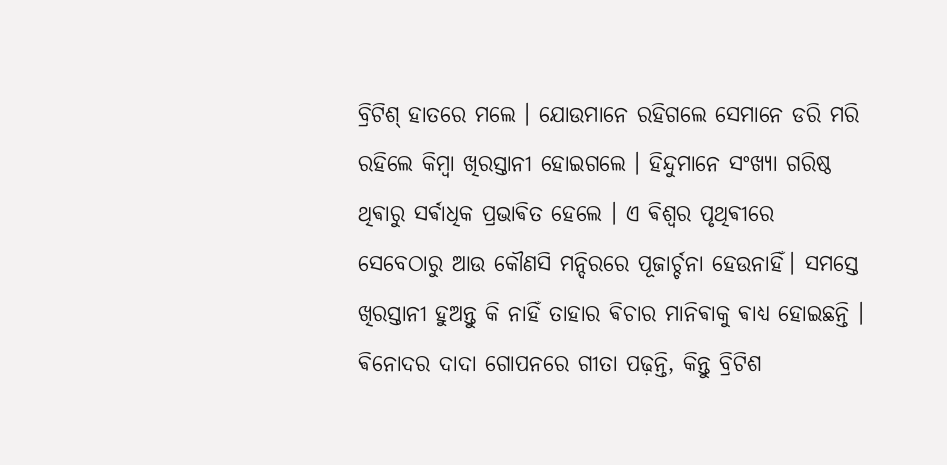ବ୍ରିଟିଶ୍ ହାତରେ ମଲେ । ଯୋଉମାନେ ରହିଗଲେ ସେମାନେ ଡରି ମରି ରହିଲେ କିମ୍ବା ଖିରସ୍ତାନୀ ହୋଇଗଲେ । ହିନ୍ଦୁମାନେ ସଂଖ୍ୟା ଗରିଷ୍ଠ ଥିଵାରୁ ସର୍ଵାଧିକ ପ୍ରଭାଵିତ ହେଲେ । ଏ ଵିଶ୍ଵର ପୃଥିଵୀରେ ସେବେଠାରୁ ଆଉ କୌଣସି ମନ୍ଦିରରେ ପୂଜାର୍ଚ୍ଚନା ହେଉନାହିଁ। ସମସ୍ତେ ଖିରସ୍ତାନୀ ହୁଅନ୍ତୁ କି ନାହିଁ ତାହାର ଵିଚାର ମାନିଵାକୁ ଵାଧ୍ୟ ହୋଇଛନ୍ତି । ଵିନୋଦର ଦାଦା ଗୋପନରେ ଗୀତା ପଢ଼ନ୍ତି, କିନ୍ତୁ ବ୍ରିଟିଶ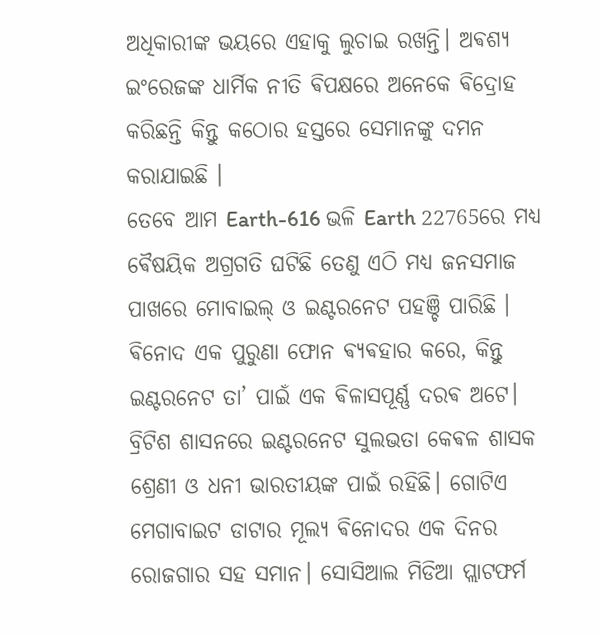ଅଧିକାରୀଙ୍କ ଭୟରେ ଏହାକୁ ଲୁଚାଇ ରଖନ୍ତି। ଅଵଶ୍ୟ ଇଂରେଜଙ୍କ ଧାର୍ମିକ ନୀତି ଵିପକ୍ଷରେ ଅନେକେ ଵିଦ୍ରୋହ କରିଛନ୍ତି କିନ୍ତୁ କଠୋର ହସ୍ତରେ ସେମାନଙ୍କୁ ଦମନ କରାଯାଇଛି ।
ତେବେ ଆମ Earth-616 ଭଳି Earth 22765ରେ ମଧ୍ୟ ଵୈଷୟିକ ଅଗ୍ରଗତି ଘଟିଛି ତେଣୁ ଏଠି ମଧ୍ୟ ଜନସମାଜ ପାଖରେ ମୋବାଇଲ୍ ଓ ଇଣ୍ଟରନେଟ ପହଞ୍ଚି ପାରିଛି ।
ଵିନୋଦ ଏକ ପୁରୁଣା ଫୋନ ଵ୍ୟଵହାର କରେ, କିନ୍ତୁ ଇଣ୍ଟରନେଟ ତା’ ପାଇଁ ଏକ ଵିଳାସପୂର୍ଣ୍ଣ ଦରଵ ଅଟେ। ବ୍ରିଟିଶ ଶାସନରେ ଇଣ୍ଟରନେଟ ସୁଲଭତା କେଵଳ ଶାସକ ଶ୍ରେଣୀ ଓ ଧନୀ ଭାରତୀୟଙ୍କ ପାଇଁ ରହିଛି। ଗୋଟିଏ ମେଗାବାଇଟ ଡାଟାର ମୂଲ୍ୟ ଵିନୋଦର ଏକ ଦିନର ରୋଜଗାର ସହ ସମାନ। ସୋସିଆଲ ମିଡିଆ ପ୍ଲାଟଫର୍ମ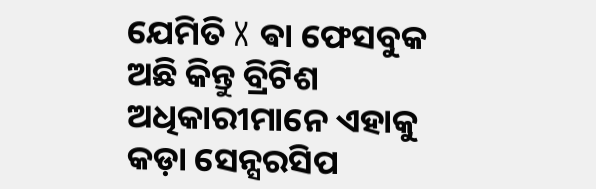ଯେମିତି X ଵା ଫେସବୁକ ଅଛି କିନ୍ତୁ ବ୍ରିଟିଶ ଅଧିକାରୀମାନେ ଏହାକୁ କଡ଼ା ସେନ୍ସରସିପ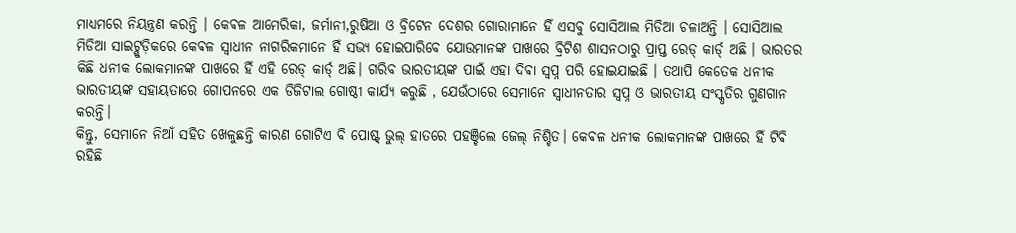ମାଧ୍ୟମରେ ନିୟନ୍ତ୍ରଣ କରନ୍ତି । କେଵଳ ଆମେରିକା, ଜର୍ମାନୀ,ରୁଷିଆ ଓ ବ୍ରିଟେନ ଦେଶର ଗୋରାମାନେ ହିଁ ଏସବୁ ସୋସିଆଲ ମିଡିଆ ଚଳାଅନ୍ତି । ସୋସିଆଲ ମିଡିଆ ସାଇଟ୍ଗୁଡ଼ିକରେ କେଵଳ ସ୍ଵାଧୀନ ନାଗରିକମାନେ ହିଁ ସଭ୍ୟ ହୋଇପାରିବେ ଯୋଉମାନଙ୍କ ପାଖରେ ବ୍ରିଟିଶ ଶାସନଠାରୁ ପ୍ରାପ୍ତ ରେଡ୍ କାର୍ଡ୍ ଅଛି । ଭାରତର କିଛି ଧନୀକ ଲୋକମାନଙ୍କ ପାଖରେ ହିଁ ଏହି ରେଡ୍ କାର୍ଡ୍ ଅଛି। ଗରିବ ଭାରତୀୟଙ୍କ ପାଇଁ ଏହା ଦିଵା ସ୍ବପ୍ନ ପରି ହୋଇଯାଇଛି । ତଥାପି କେତେକ ଧନୀକ ଭାରତୀୟଙ୍କ ସହାୟତାରେ ଗୋପନରେ ଏକ ଡିଜିଟାଲ ଗୋଷ୍ଠୀ କାର୍ଯ୍ୟ କରୁଛି , ଯେଉଁଠାରେ ସେମାନେ ସ୍ୱାଧୀନତାର ସ୍ୱପ୍ନ ଓ ଭାରତୀୟ ସଂସ୍କୃତିର ଗୁଣଗାନ କରନ୍ତି।
କିନ୍ତୁ, ସେମାନେ ନିଆଁ ସହିତ ଖେଳୁଛନ୍ତି କାରଣ ଗୋଟିଏ ବି ପୋଷ୍ଟ୍ ଭୁଲ୍ ହାତରେ ପହଞ୍ଚିଲେ ଜେଲ୍ ନିଶ୍ଚିତ। କେଵଳ ଧନୀକ ଲୋକମାନଙ୍କ ପାଖରେ ହିଁ ଟିଵି ରହିଛି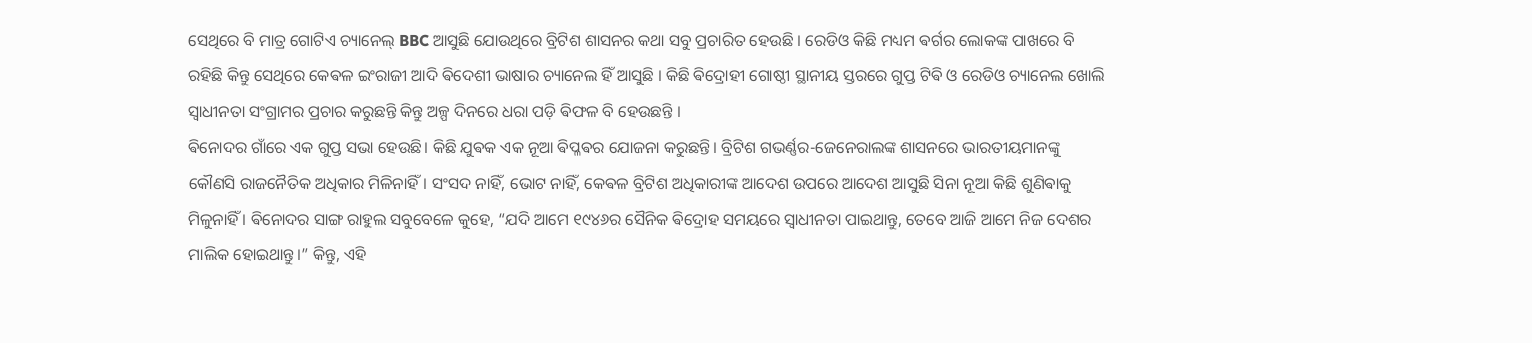ସେଥିରେ ବି ମାତ୍ର ଗୋଟିଏ ଚ୍ୟାନେଲ୍ BBC ଆସୁଛି ଯୋଉଥିରେ ବ୍ରିଟିଶ ଶାସନର କଥା ସବୁ ପ୍ରଚାରିତ ହେଉଛି । ରେଡିଓ କିଛି ମଧ୍ୟମ ଵର୍ଗର ଲୋକଙ୍କ ପାଖରେ ବି ରହିଛି କିନ୍ତୁ ସେଥିରେ କେଵଳ ଇଂରାଜୀ ଆଦି ଵିଦେଶୀ ଭାଷାର ଚ୍ୟାନେଲ ହିଁ ଆସୁଛି । କିଛି ଵିଦ୍ରୋହୀ ଗୋଷ୍ଠୀ ସ୍ଥାନୀୟ ସ୍ତରରେ ଗୁପ୍ତ ଟିଵି ଓ ରେଡିଓ ଚ୍ୟାନେଲ ଖୋଲି ସ୍ଵାଧୀନତା ସଂଗ୍ରାମର ପ୍ରଚାର କରୁଛନ୍ତି କିନ୍ତୁ ଅଳ୍ପ ଦିନରେ ଧରା ପଡ଼ି ଵିଫଳ ବି ହେଉଛନ୍ତି ।
ଵିନୋଦର ଗାଁରେ ଏକ ଗୁପ୍ତ ସଭା ହେଉଛି। କିଛି ଯୁଵକ ଏକ ନୂଆ ଵିପ୍ଳଵର ଯୋଜନା କରୁଛନ୍ତି। ବ୍ରିଟିଶ ଗଭର୍ଣ୍ଣର-ଜେନେରାଲଙ୍କ ଶାସନରେ ଭାରତୀୟମାନଙ୍କୁ କୌଣସି ରାଜନୈତିକ ଅଧିକାର ମିଳିନାହିଁ। ସଂସଦ ନାହିଁ, ଭୋଟ ନାହିଁ, କେଵଳ ବ୍ରିଟିଶ ଅଧିକାରୀଙ୍କ ଆଦେଶ ଉପରେ ଆଦେଶ ଆସୁଛି ସିନା ନୂଆ କିଛି ଶୁଣିଵାକୁ ମିଳୁନାହିଁ । ଵିନୋଦର ସାଙ୍ଗ ରାହୁଲ ସବୁବେଳେ କୁହେ, “ଯଦି ଆମେ ୧୯୪୬ର ସୈନିକ ଵିଦ୍ରୋହ ସମୟରେ ସ୍ୱାଧୀନତା ପାଇଥାନ୍ତୁ, ତେବେ ଆଜି ଆମେ ନିଜ ଦେଶର ମାଲିକ ହୋଇଥାନ୍ତୁ।” କିନ୍ତୁ, ଏହି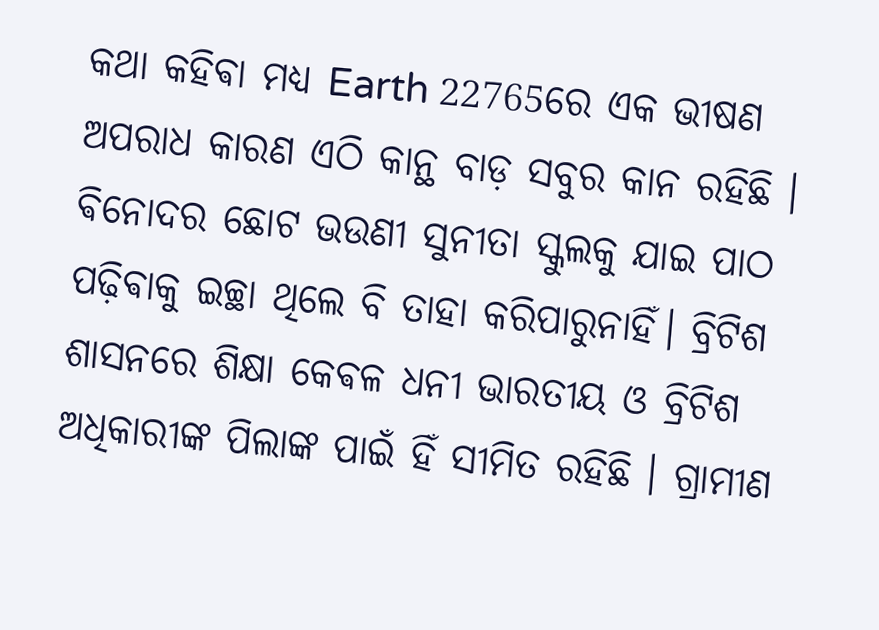କଥା କହିଵା ମଧ୍ୟ Earth 22765ରେ ଏକ ଭୀଷଣ ଅପରାଧ କାରଣ ଏଠି କାନ୍ଥ ବାଡ଼ ସବୁର କାନ ରହିଛି ।
ଵିନୋଦର ଛୋଟ ଭଉଣୀ ସୁନୀତା ସ୍କୁଲକୁ ଯାଇ ପାଠ ପଢ଼ିଵାକୁ ଇଚ୍ଛା ଥିଲେ ବି ତାହା କରିପାରୁନାହିଁ। ବ୍ରିଟିଶ ଶାସନରେ ଶିକ୍ଷା କେଵଳ ଧନୀ ଭାରତୀୟ ଓ ବ୍ରିଟିଶ ଅଧିକାରୀଙ୍କ ପିଲାଙ୍କ ପାଇଁ ହିଁ ସୀମିତ ରହିଛି । ଗ୍ରାମୀଣ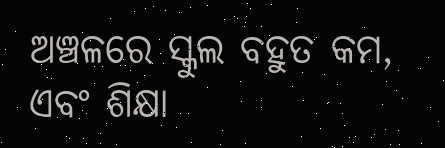ଅଞ୍ଚଳରେ ସ୍କୁଲ ବହୁତ କମ, ଏବଂ ଶିକ୍ଷା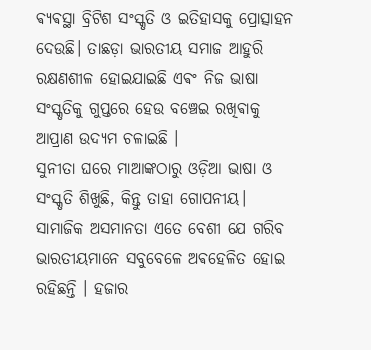ଵ୍ୟଵସ୍ଥା ବ୍ରିଟିଶ ସଂସ୍କୃତି ଓ ଇତିହାସକୁ ପ୍ରୋତ୍ସାହନ ଦେଉଛି। ତାଛଡ଼ା ଭାରତୀୟ ସମାଜ ଆହୁରି ରକ୍ଷଣଶୀଳ ହୋଇଯାଇଛି ଏଵଂ ନିଜ ଭାଷା ସଂସ୍କୃତିକୁ ଗୁପ୍ତରେ ହେଉ ବଞ୍ଚେଇ ରଖିଵାକୁ ଆପ୍ରାଣ ଉଦ୍ୟମ ଚଳାଇଛି ।
ସୁନୀତା ଘରେ ମାଆଙ୍କଠାରୁ ଓଡ଼ିଆ ଭାଷା ଓ ସଂସ୍କୃତି ଶିଖୁଛି, କିନ୍ତୁ ତାହା ଗୋପନୀୟ। ସାମାଜିକ ଅସମାନତା ଏତେ ବେଶୀ ଯେ ଗରିବ ଭାରତୀୟମାନେ ସବୁବେଳେ ଅଵହେଳିତ ହୋଇ ରହିଛନ୍ତି । ହଜାର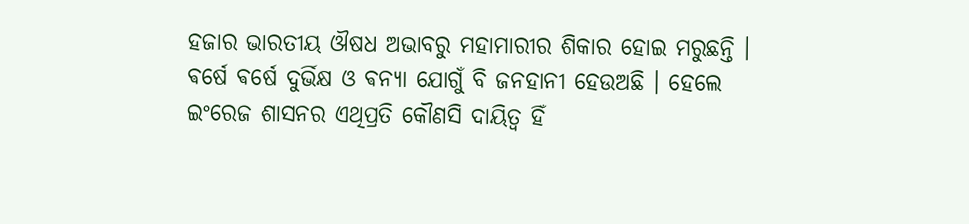ହଜାର ଭାରତୀୟ ଔଷଧ ଅଭାବରୁ ମହାମାରୀର ଶିକାର ହୋଇ ମରୁଛନ୍ତି । ଵର୍ଷେ ଵର୍ଷେ ଦୁର୍ଭିକ୍ଷ ଓ ଵନ୍ୟା ଯୋଗୁଁ ବି ଜନହାନୀ ହେଉଅଛି । ହେଲେ ଇଂରେଜ ଶାସନର ଏଥିପ୍ରତି କୌଣସି ଦାୟିତ୍ଵ ହିଁ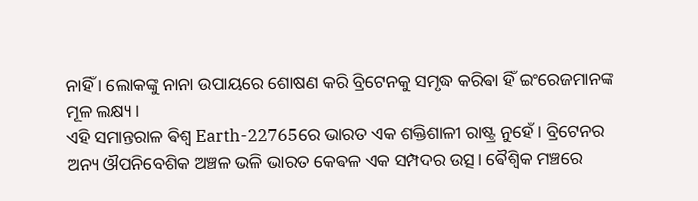ନାହିଁ । ଲୋକଙ୍କୁ ନାନା ଉପାୟରେ ଶୋଷଣ କରି ବ୍ରିଟେନକୁ ସମୃଦ୍ଧ କରିଵା ହିଁ ଇଂରେଜମାନଙ୍କ ମୂଳ ଲକ୍ଷ୍ୟ ।
ଏହି ସମାନ୍ତରାଳ ଵିଶ୍ୱ Earth-22765ରେ ଭାରତ ଏକ ଶକ୍ତିଶାଳୀ ରାଷ୍ଟ୍ର ନୁହେଁ। ବ୍ରିଟେନର ଅନ୍ୟ ଔପନିବେଶିକ ଅଞ୍ଚଳ ଭଳି ଭାରତ କେଵଳ ଏକ ସମ୍ପଦର ଉତ୍ସ। ଵୈଶ୍ୱିକ ମଞ୍ଚରେ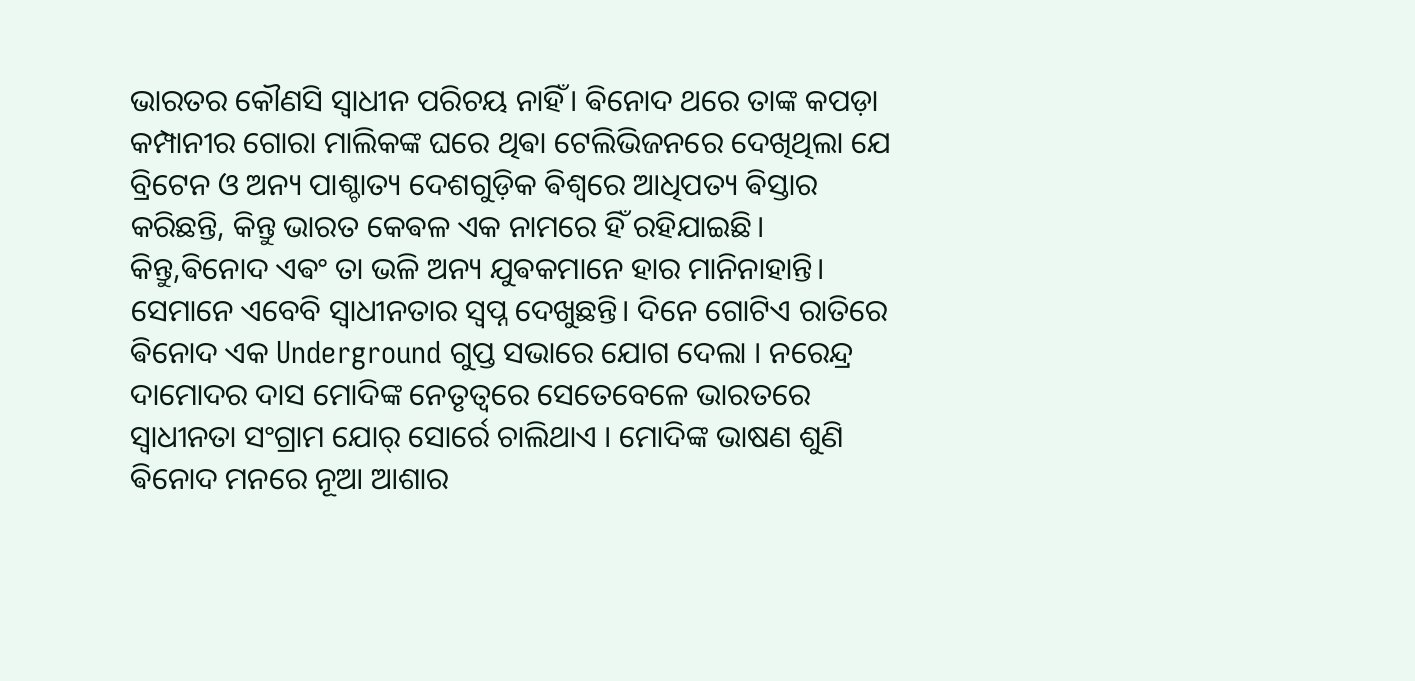ଭାରତର କୌଣସି ସ୍ୱାଧୀନ ପରିଚୟ ନାହିଁ। ଵିନୋଦ ଥରେ ତାଙ୍କ କପଡ଼ା କମ୍ପାନୀର ଗୋରା ମାଲିକଙ୍କ ଘରେ ଥିଵା ଟେଲିଭିଜନରେ ଦେଖିଥିଲା ଯେ ବ୍ରିଟେନ ଓ ଅନ୍ୟ ପାଶ୍ଚାତ୍ୟ ଦେଶଗୁଡ଼ିକ ଵିଶ୍ୱରେ ଆଧିପତ୍ୟ ଵିସ୍ତାର କରିଛନ୍ତି, କିନ୍ତୁ ଭାରତ କେଵଳ ଏକ ନାମରେ ହିଁ ରହିଯାଇଛି।
କିନ୍ତୁ,ଵିନୋଦ ଏଵଂ ତା ଭଳି ଅନ୍ୟ ଯୁଵକମାନେ ହାର ମାନିନାହାନ୍ତି। ସେମାନେ ଏବେବି ସ୍ୱାଧୀନତାର ସ୍ୱପ୍ନ ଦେଖୁଛନ୍ତି। ଦିନେ ଗୋଟିଏ ରାତିରେ ଵିନୋଦ ଏକ Underground ଗୁପ୍ତ ସଭାରେ ଯୋଗ ଦେଲା । ନରେନ୍ଦ୍ର ଦାମୋଦର ଦାସ ମୋଦିଙ୍କ ନେତୃତ୍ଵରେ ସେତେବେଳେ ଭାରତରେ ସ୍ଵାଧୀନତା ସଂଗ୍ରାମ ଯୋର୍ ସୋର୍ରେ ଚାଲିଥାଏ । ମୋଦିଙ୍କ ଭାଷଣ ଶୁଣି ଵିନୋଦ ମନରେ ନୂଆ ଆଶାର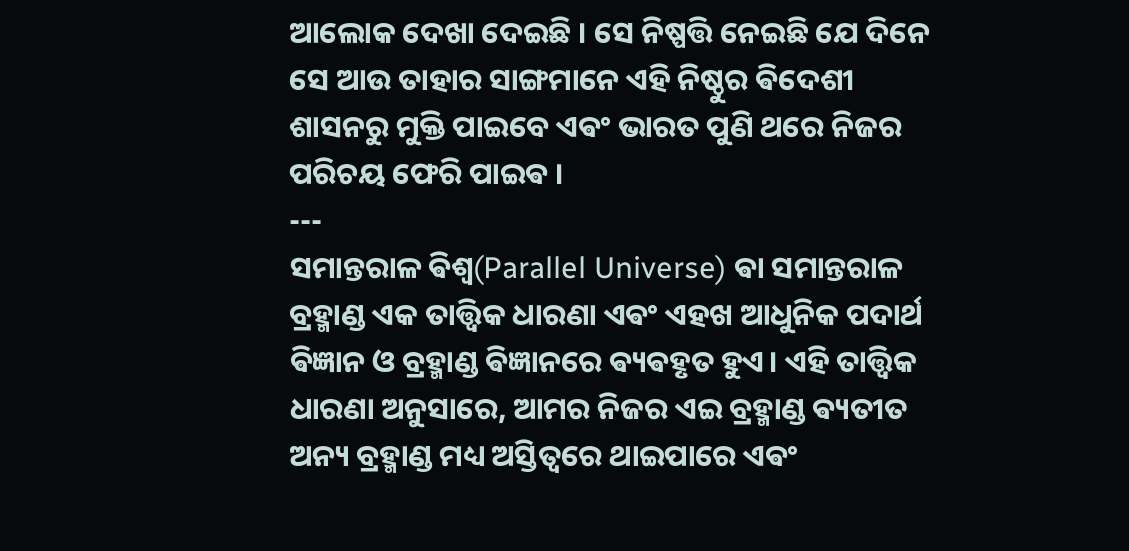ଆଲୋକ ଦେଖା ଦେଇଛି । ସେ ନିଷ୍ପତ୍ତି ନେଇଛି ଯେ ଦିନେ ସେ ଆଉ ତାହାର ସାଙ୍ଗମାନେ ଏହି ନିଷ୍ଠୁର ଵିଦେଶୀ ଶାସନରୁ ମୁକ୍ତି ପାଇବେ ଏଵଂ ଭାରତ ପୁଣି ଥରେ ନିଜର ପରିଚୟ ଫେରି ପାଇଵ ।
---
ସମାନ୍ତରାଳ ଵିଶ୍ୱ(Parallel Universe) ଵା ସମାନ୍ତରାଳ ବ୍ରହ୍ମାଣ୍ଡ ଏକ ତାତ୍ତ୍ୱିକ ଧାରଣା ଏଵଂ ଏହଖ ଆଧୁନିକ ପଦାର୍ଥ ଵିଜ୍ଞାନ ଓ ବ୍ରହ୍ମାଣ୍ଡ ଵିଜ୍ଞାନରେ ଵ୍ୟଵହୃତ ହୁଏ। ଏହି ତାତ୍ତ୍ଵିକ ଧାରଣା ଅନୁସାରେ, ଆମର ନିଜର ଏଇ ବ୍ରହ୍ମାଣ୍ଡ ଵ୍ୟତୀତ ଅନ୍ୟ ବ୍ରହ୍ମାଣ୍ଡ ମଧ୍ୟ ଅସ୍ତିତ୍ୱରେ ଥାଇପାରେ ଏଵଂ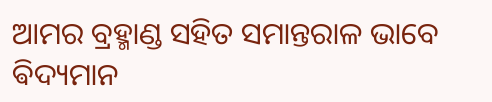ଆମର ବ୍ରହ୍ମାଣ୍ଡ ସହିତ ସମାନ୍ତରାଳ ଭାବେ ଵିଦ୍ୟମାନ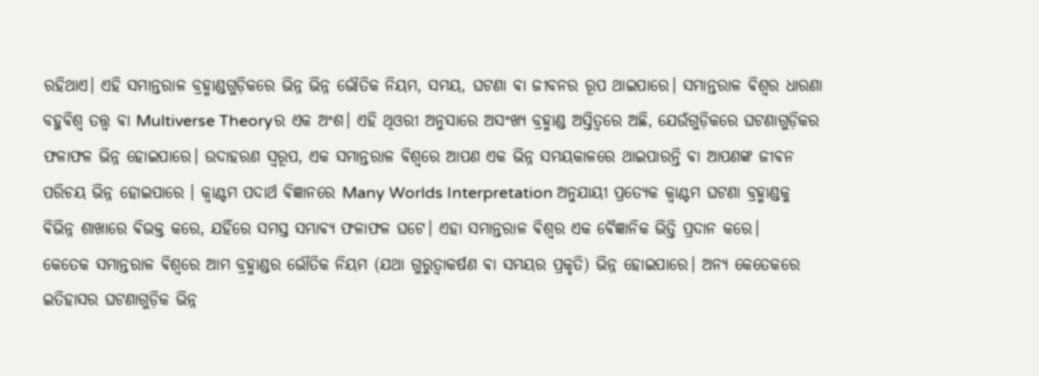ରହିଥାଏ। ଏହି ସମାନ୍ତରାଳ ବ୍ରହ୍ମାଣ୍ଡଗୁଡ଼ିକରେ ଭିନ୍ନ ଭିନ୍ନ ଭୌତିକ ନିୟମ, ସମୟ, ଘଟଣା ଵା ଜୀବନର ରୂପ ଥାଇପାରେ। ସମାନ୍ତରାଳ ଵିଶ୍ୱର ଧାରଣା ବହୁଵିଶ୍ୱ ତତ୍ତ୍ୱ ଵା Multiverse Theoryର ଏକ ଅଂଶ। ଏହି ଥିଓରୀ ଅନୁସାରେ ଅସଂଖ୍ୟ ବ୍ରହ୍ମାଣ୍ଡ ଅସ୍ତିତ୍ୱରେ ଅଛି, ଯେଉଁଗୁଡ଼ିକରେ ଘଟଣାଗୁଡ଼ିକର ଫଳାଫଳ ଭିନ୍ନ ହୋଇପାରେ। ଉଦାହରଣ ସ୍ୱରୂପ, ଏକ ସମାନ୍ତରାଳ ଵିଶ୍ୱରେ ଆପଣ ଏକ ଭିନ୍ନ ସମୟକାଳରେ ଥାଇପାରନ୍ତି ଵା ଆପଣଙ୍କ ଜୀଵନ ପରିଚୟ ଭିନ୍ନ ହୋଇପାରେ । କ୍ୱାଣ୍ଟମ ପଦାର୍ଥ ଵିଜ୍ଞାନରେ Many Worlds Interpretation ଅନୁଯାୟୀ ପ୍ରତ୍ୟେକ କ୍ୱାଣ୍ଟମ ଘଟଣା ବ୍ରହ୍ମାଣ୍ଡକୁ ଵିଭିନ୍ନ ଶାଖାରେ ଵିଭକ୍ତ କରେ, ଯହିଁରେ ସମସ୍ତ ସମ୍ଭାଵ୍ୟ ଫଳାଫଳ ଘଟେ। ଏହା ସମାନ୍ତରାଳ ଵିଶ୍ୱର ଏକ ଵୈଜ୍ଞାନିକ ଭିତ୍ତି ପ୍ରଦାନ କରେ।
କେତେକ ସମାନ୍ତରାଳ ଵିଶ୍ୱରେ ଆମ ବ୍ରହ୍ମାଣ୍ଡର ଭୌତିକ ନିୟମ (ଯଥା ଗୁରୁତ୍ୱାକର୍ଷଣ ଵା ସମୟର ପ୍ରକୃତି) ଭିନ୍ନ ହୋଇପାରେ। ଅନ୍ୟ କେତେକରେ ଇତିହାସର ଘଟଣାଗୁଡ଼ିକ ଭିନ୍ନ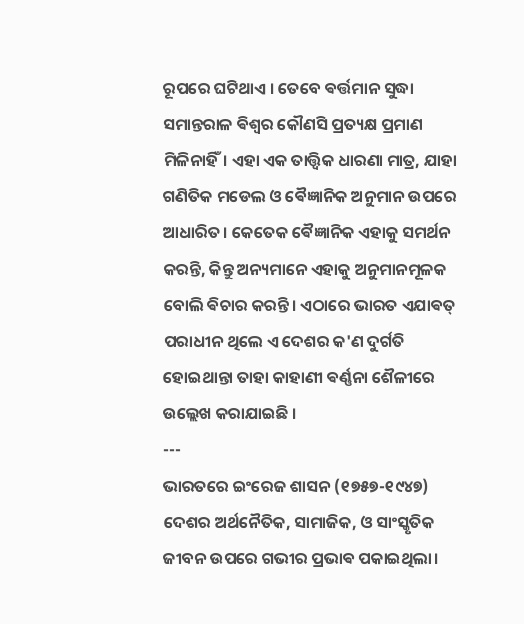ରୂପରେ ଘଟିଥାଏ । ତେବେ ଵର୍ତ୍ତମାନ ସୁଦ୍ଧା ସମାନ୍ତରାଳ ଵିଶ୍ୱର କୌଣସି ପ୍ରତ୍ୟକ୍ଷ ପ୍ରମାଣ ମିଳିନାହିଁ। ଏହା ଏକ ତାତ୍ତ୍ୱିକ ଧାରଣା ମାତ୍ର, ଯାହା ଗଣିତିକ ମଡେଲ ଓ ଵୈଜ୍ଞାନିକ ଅନୁମାନ ଉପରେ ଆଧାରିତ। କେତେକ ଵୈଜ୍ଞାନିକ ଏହାକୁ ସମର୍ଥନ କରନ୍ତି, କିନ୍ତୁ ଅନ୍ୟମାନେ ଏହାକୁ ଅନୁମାନମୂଳକ ବୋଲି ଵିଚାର କରନ୍ତି। ଏଠାରେ ଭାରତ ଏଯାଵତ୍ ପରାଧୀନ ଥିଲେ ଏ ଦେଶର କ'ଣ ଦୁର୍ଗତି ହୋଇଥାନ୍ତା ତାହା କାହାଣୀ ଵର୍ଣ୍ଣନା ଶୈଳୀରେ ଉଲ୍ଲେଖ କରାଯାଇଛି ।
---
ଭାରତରେ ଇଂରେଜ ଶାସନ (୧୭୫୭-୧୯୪୭) ଦେଶର ଅର୍ଥନୈତିକ, ସାମାଜିକ, ଓ ସାଂସ୍କୃତିକ ଜୀବନ ଉପରେ ଗଭୀର ପ୍ରଭାଵ ପକାଇଥିଲା।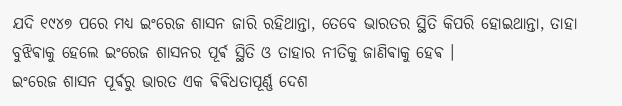ଯଦି ୧୯୪୭ ପରେ ମଧ୍ୟ ଇଂରେଜ ଶାସନ ଜାରି ରହିଥାନ୍ତା, ତେବେ ଭାରତର ସ୍ଥିତି କିପରି ହୋଇଥାନ୍ତା, ତାହା ବୁଝିଵାକୁ ହେଲେ ଇଂରେଜ ଶାସନର ପୂର୍ଵ ସ୍ଥିତି ଓ ତାହାର ନୀତିକୁ ଜାଣିଵାକୁ ହେଵ ।
ଇଂରେଜ ଶାସନ ପୂର୍ଵରୁ ଭାରତ ଏକ ଵିଵିଧତାପୂର୍ଣ୍ଣ ଦେଶ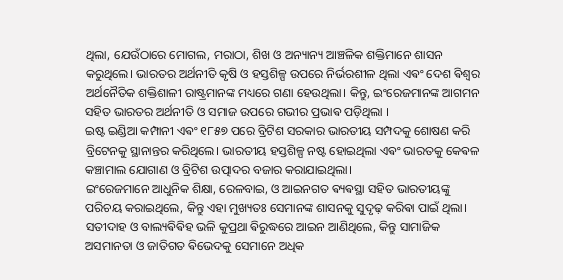ଥିଲା, ଯେଉଁଠାରେ ମୋଗଲ, ମରାଠା, ଶିଖ ଓ ଅନ୍ୟାନ୍ୟ ଆଞ୍ଚଳିକ ଶକ୍ତିମାନେ ଶାସନ କରୁଥିଲେ। ଭାରତର ଅର୍ଥନୀତି କୃଷି ଓ ହସ୍ତଶିଳ୍ପ ଉପରେ ନିର୍ଭରଶୀଳ ଥିଲା ଏଵଂ ଦେଶ ଵିଶ୍ୱର ଅର୍ଥନୈତିକ ଶକ୍ତିଶାଳୀ ରାଷ୍ଟ୍ରମାନଙ୍କ ମଧ୍ୟରେ ଗଣା ହେଉଥିଲା। କିନ୍ତୁ, ଇଂରେଜମାନଙ୍କ ଆଗମନ ସହିତ ଭାରତର ଅର୍ଥନୀତି ଓ ସମାଜ ଉପରେ ଗଭୀର ପ୍ରଭାଵ ପଡ଼ିଥିଲା ।
ଇଷ୍ଟ ଇଣ୍ଡିଆ କମ୍ପାନୀ ଏଵଂ ୧୮୫୭ ପରେ ବ୍ରିଟିଶ ସରକାର ଭାରତୀୟ ସମ୍ପଦକୁ ଶୋଷଣ କରି ବ୍ରିଟେନକୁ ସ୍ଥାନାନ୍ତର କରିଥିଲେ। ଭାରତୀୟ ହସ୍ତଶିଳ୍ପ ନଷ୍ଟ ହୋଇଥିଲା ଏଵଂ ଭାରତକୁ କେଵଳ କଞ୍ଚାମାଲ ଯୋଗାଣ ଓ ବ୍ରିଟିଶ ଉତ୍ପାଦର ବଜାର କରାଯାଇଥିଲା।
ଇଂରେଜମାନେ ଆଧୁନିକ ଶିକ୍ଷା, ରେଳବାଇ, ଓ ଆଇନଗତ ଵ୍ୟଵସ୍ଥା ସହିତ ଭାରତୀୟଙ୍କୁ ପରିଚୟ କରାଇଥିଲେ, କିନ୍ତୁ ଏହା ମୁଖ୍ୟତଃ ସେମାନଙ୍କ ଶାସନକୁ ସୁଦୃଢ଼ କରିଵା ପାଇଁ ଥିଲା। ସତୀଦାହ ଓ ବାଲ୍ୟଵିଵିହ ଭଳି କୁପ୍ରଥା ଵିରୁଦ୍ଧରେ ଆଇନ ଆଣିଥିଲେ, କିନ୍ତୁ ସାମାଜିକ ଅସମାନତା ଓ ଜାତିଗତ ଵିଭେଦକୁ ସେମାନେ ଅଧିକ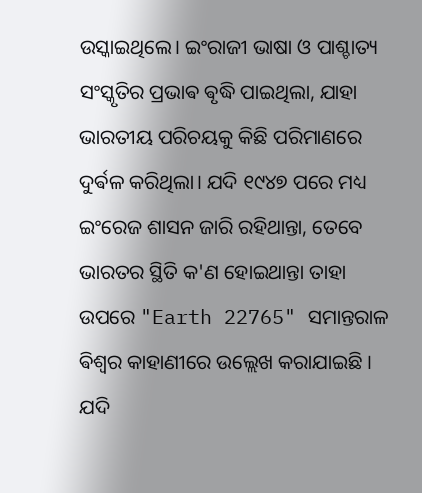ଉସ୍କାଇଥିଲେ। ଇଂରାଜୀ ଭାଷା ଓ ପାଶ୍ଚାତ୍ୟ ସଂସ୍କୃତିର ପ୍ରଭାଵ ଵୃଦ୍ଧି ପାଇଥିଲା, ଯାହା ଭାରତୀୟ ପରିଚୟକୁ କିଛି ପରିମାଣରେ ଦୁର୍ଵଳ କରିଥିଲା। ଯଦି ୧୯୪୭ ପରେ ମଧ୍ୟ ଇଂରେଜ ଶାସନ ଜାରି ରହିଥାନ୍ତା, ତେବେ ଭାରତର ସ୍ଥିତି କ'ଣ ହୋଇଥାନ୍ତା ତାହା ଉପରେ "Earth 22765" ସମାନ୍ତରାଳ ଵିଶ୍ଵର କାହାଣୀରେ ଉଲ୍ଲେଖ କରାଯାଇଛି ।
ଯଦି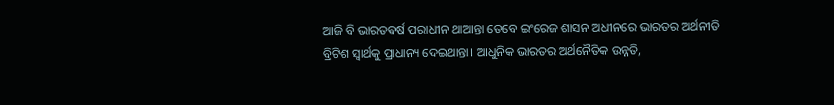ଆଜି ବି ଭାରତଵର୍ଷ ପରାଧୀନ ଥାଆନ୍ତା ତେବେ ଇଂରେଜ ଶାସନ ଅଧୀନରେ ଭାରତର ଅର୍ଥନୀତି ବ୍ରିଟିଶ ସ୍ୱାର୍ଥକୁ ପ୍ରାଧାନ୍ୟ ଦେଇଥାନ୍ତା। ଆଧୁନିକ ଭାରତର ଅର୍ଥନୈତିକ ଉନ୍ନତି,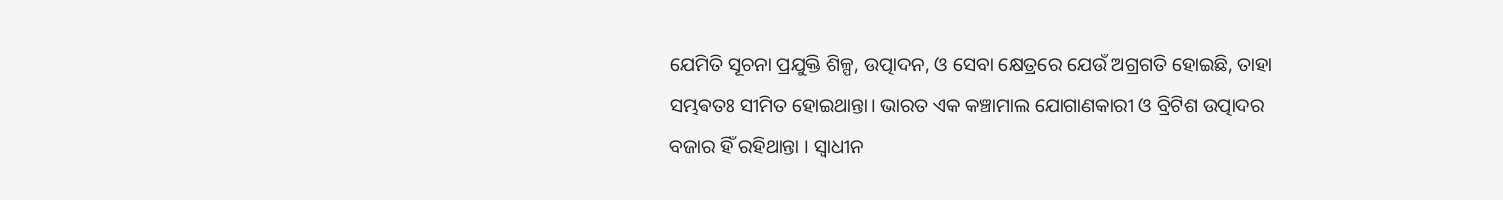ଯେମିତି ସୂଚନା ପ୍ରଯୁକ୍ତି ଶିଳ୍ପ, ଉତ୍ପାଦନ, ଓ ସେବା କ୍ଷେତ୍ରରେ ଯେଉଁ ଅଗ୍ରଗତି ହୋଇଛି, ତାହା ସମ୍ଭଵତଃ ସୀମିତ ହୋଇଥାନ୍ତା। ଭାରତ ଏକ କଞ୍ଚାମାଲ ଯୋଗାଣକାରୀ ଓ ବ୍ରିଟିଶ ଉତ୍ପାଦର ବଜାର ହିଁ ରହିଥାନ୍ତା । ସ୍ୱାଧୀନ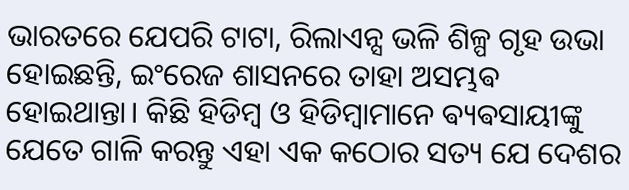ଭାରତରେ ଯେପରି ଟାଟା, ରିଲାଏନ୍ସ ଭଳି ଶିଳ୍ପ ଗୃହ ଉଭା ହୋଇଛନ୍ତି, ଇଂରେଜ ଶାସନରେ ତାହା ଅସମ୍ଭଵ ହୋଇଥାନ୍ତା। କିଛି ହିଡିମ୍ବ ଓ ହିଡିମ୍ବାମାନେ ଵ୍ୟଵସାୟୀଙ୍କୁ ଯେତେ ଗାଳି କରନ୍ତୁ ଏହା ଏକ କଠୋର ସତ୍ୟ ଯେ ଦେଶର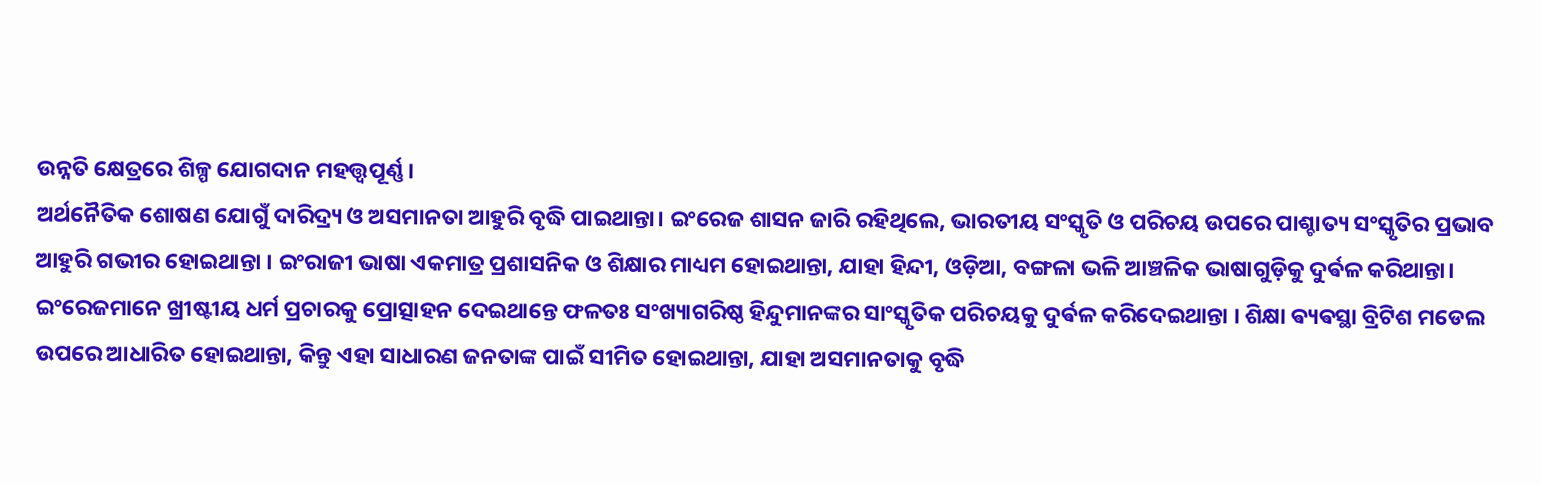ଉନ୍ନତି କ୍ଷେତ୍ରରେ ଶିଳ୍ପ ଯୋଗଦାନ ମହତ୍ତ୍ଵପୂର୍ଣ୍ଣ ।
ଅର୍ଥନୈତିକ ଶୋଷଣ ଯୋଗୁଁ ଦାରିଦ୍ର୍ୟ ଓ ଅସମାନତା ଆହୁରି ବୃଦ୍ଧି ପାଇଥାନ୍ତା। ଇଂରେଜ ଶାସନ ଜାରି ରହିଥିଲେ, ଭାରତୀୟ ସଂସ୍କୃତି ଓ ପରିଚୟ ଉପରେ ପାଶ୍ଚାତ୍ୟ ସଂସ୍କୃତିର ପ୍ରଭାବ ଆହୁରି ଗଭୀର ହୋଇଥାନ୍ତା । ଇଂରାଜୀ ଭାଷା ଏକମାତ୍ର ପ୍ରଶାସନିକ ଓ ଶିକ୍ଷାର ମାଧ୍ୟମ ହୋଇଥାନ୍ତା, ଯାହା ହିନ୍ଦୀ, ଓଡ଼ିଆ, ବଙ୍ଗଳା ଭଳି ଆଞ୍ଚଳିକ ଭାଷାଗୁଡ଼ିକୁ ଦୁର୍ଵଳ କରିଥାନ୍ତା।
ଇଂରେଜମାନେ ଖ୍ରୀଷ୍ଟୀୟ ଧର୍ମ ପ୍ରଚାରକୁ ପ୍ରୋତ୍ସାହନ ଦେଇଥାନ୍ତେ ଫଳତଃ ସଂଖ୍ୟାଗରିଷ୍ଠ ହିନ୍ଦୁମାନଙ୍କର ସାଂସ୍କୃତିକ ପରିଚୟକୁ ଦୁର୍ଵଳ କରିଦେଇଥାନ୍ତା । ଶିକ୍ଷା ଵ୍ୟଵସ୍ଥା ବ୍ରିଟିଶ ମଡେଲ ଉପରେ ଆଧାରିତ ହୋଇଥାନ୍ତା, କିନ୍ତୁ ଏହା ସାଧାରଣ ଜନତାଙ୍କ ପାଇଁ ସୀମିତ ହୋଇଥାନ୍ତା, ଯାହା ଅସମାନତାକୁ ବୃଦ୍ଧି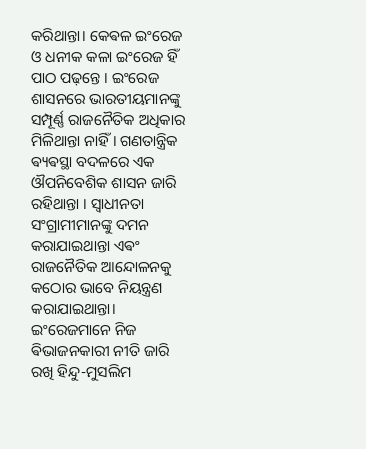କରିଥାନ୍ତା। କେଵଳ ଇଂରେଜ ଓ ଧନୀକ କଳା ଇଂରେଜ ହିଁ ପାଠ ପଢ଼ନ୍ତେ । ଇଂରେଜ ଶାସନରେ ଭାରତୀୟମାନଙ୍କୁ ସମ୍ପୂର୍ଣ୍ଣ ରାଜନୈତିକ ଅଧିକାର ମିଳିଥାନ୍ତା ନାହିଁ। ଗଣତାନ୍ତ୍ରିକ ଵ୍ୟଵସ୍ଥା ବଦଳରେ ଏକ ଔପନିବେଶିକ ଶାସନ ଜାରି ରହିଥାନ୍ତା । ସ୍ୱାଧୀନତା ସଂଗ୍ରାମୀମାନଙ୍କୁ ଦମନ କରାଯାଇଥାନ୍ତା ଏଵଂ ରାଜନୈତିକ ଆନ୍ଦୋଳନକୁ କଠୋର ଭାବେ ନିୟନ୍ତ୍ରଣ କରାଯାଇଥାନ୍ତା। ଇଂରେଜମାନେ ନିଜ ଵିଭାଜନକାରୀ ନୀତି ଜାରି ରଖି ହିନ୍ଦୁ-ମୁସଲିମ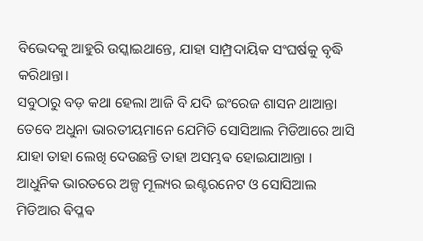ବିଭେଦକୁ ଆହୁରି ଉସ୍କାଇଥାନ୍ତେ, ଯାହା ସାମ୍ପ୍ରଦାୟିକ ସଂଘର୍ଷକୁ ବୃଦ୍ଧି କରିଥାନ୍ତା।
ସବୁଠାରୁ ବଡ଼ କଥା ହେଲା ଆଜି ବି ଯଦି ଇଂରେଜ ଶାସନ ଥାଆନ୍ତା ତେବେ ଅଧୁନା ଭାରତୀୟମାନେ ଯେମିତି ସୋସିଆଲ ମିଡିଆରେ ଆସି ଯାହା ତାହା ଲେଖି ଦେଉଛନ୍ତି ତାହା ଅସମ୍ଭଵ ହୋଇଯାଆନ୍ତା ।
ଆଧୁନିକ ଭାରତରେ ଅଳ୍ପ ମୂଲ୍ୟର ଇଣ୍ଟରନେଟ ଓ ସୋସିଆଲ ମିଡିଆର ଵିପ୍ଳଵ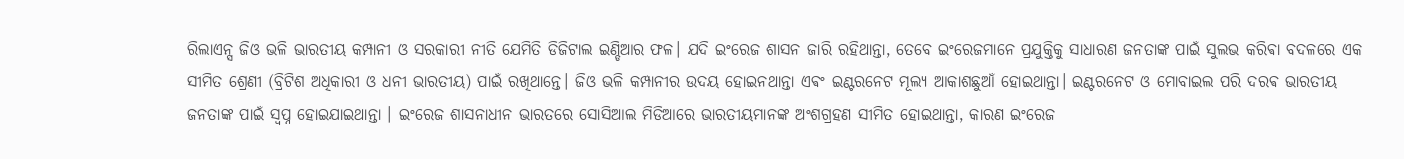ରିଲାଏନ୍ସ ଜିଓ ଭଳି ଭାରତୀୟ କମ୍ପାନୀ ଓ ସରକାରୀ ନୀତି ଯେମିତି ଡିଜିଟାଲ ଇଣ୍ଡିଆର ଫଳ। ଯଦି ଇଂରେଜ ଶାସନ ଜାରି ରହିଥାନ୍ତା, ତେବେ ଇଂରେଜମାନେ ପ୍ରଯୁକ୍ତିକୁ ସାଧାରଣ ଜନତାଙ୍କ ପାଇଁ ସୁଲଭ କରିଵା ବଦଳରେ ଏକ ସୀମିତ ଶ୍ରେଣୀ (ବ୍ରିଟିଶ ଅଧିକାରୀ ଓ ଧନୀ ଭାରତୀୟ) ପାଇଁ ରଖିଥାନ୍ତେ। ଜିଓ ଭଳି କମ୍ପାନୀର ଉଦୟ ହୋଇନଥାନ୍ତା ଏଵଂ ଇଣ୍ଟରନେଟ ମୂଲ୍ୟ ଆକାଶଛୁଆଁ ହୋଇଥାନ୍ତା। ଇଣ୍ଟରନେଟ ଓ ମୋବାଇଲ ପରି ଦରଵ ଭାରତୀୟ ଜନତାଙ୍କ ପାଇଁ ସ୍ଵପ୍ନ ହୋଇଯାଇଥାନ୍ତା । ଇଂରେଜ ଶାସନାଧୀନ ଭାରତରେ ସୋସିଆଲ ମିଡିଆରେ ଭାରତୀୟମାନଙ୍କ ଅଂଶଗ୍ରହଣ ସୀମିତ ହୋଇଥାନ୍ତା, କାରଣ ଇଂରେଜ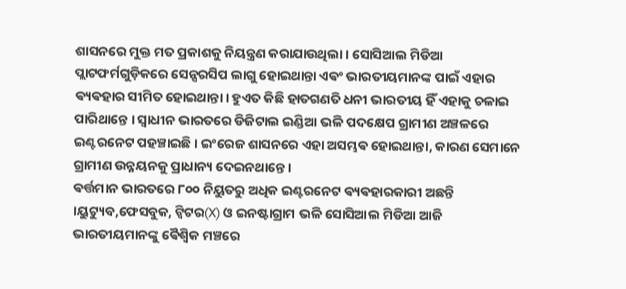ଶାସନରେ ମୁକ୍ତ ମତ ପ୍ରକାଶକୁ ନିୟନ୍ତ୍ରଣ କରାଯାଉଥିଲା। ସୋସିଆଲ ମିଡିଆ ପ୍ଲାଟଫର୍ମଗୁଡ଼ିକରେ ସେନ୍ସରସିପ ଲାଗୁ ହୋଇଥାନ୍ତା ଏଵଂ ଭାରତୀୟମାନଙ୍କ ପାଇଁ ଏହାର ଵ୍ୟଵହାର ସୀମିତ ହୋଇଥାନ୍ତା। ହୁଏତ କିଛି ହାତଗଣତି ଧନୀ ଭାରତୀୟ ହିଁ ଏହାକୁ ଚଳାଇ ପାରିଥାନ୍ତେ । ସ୍ୱାଧୀନ ଭାରତରେ ଡିଜିଟାଲ ଇଣ୍ଡିଆ ଭଳି ପଦକ୍ଷେପ ଗ୍ରାମୀଣ ଅଞ୍ଚଳରେ ଇଣ୍ଟରନେଟ ପହଞ୍ଚାଇଛି। ଇଂରେଜ ଶାସନରେ ଏହା ଅସମ୍ଭଵ ହୋଇଥାନ୍ତା, କାରଣ ସେମାନେ ଗ୍ରାମୀଣ ଉନ୍ନୟନକୁ ପ୍ରାଧାନ୍ୟ ଦେଇନଥାନ୍ତେ।
ଵର୍ତ୍ତମାନ ଭାରତରେ ୮୦୦ ନିୟୁତରୁ ଅଧିକ ଇଣ୍ଟରନେଟ ଵ୍ୟଵହାରକାରୀ ଅଛନ୍ତି ।ୟୁଟ୍ୟୁବ,ଫେସବୁକ, ଟ୍ୱିଟର(X) ଓ ଇନଷ୍ଟାଗ୍ରାମ ଭଳି ସୋସିଆଲ ମିଡିଆ ଆଜି ଭାରତୀୟମାନଙ୍କୁ ଵୈଶ୍ୱିକ ମଞ୍ଚରେ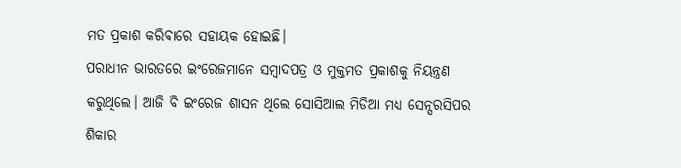ମତ ପ୍ରକାଶ କରିଵାରେ ସହାୟକ ହୋଇଛି।
ପରାଧୀନ ଭାରତରେ ଇଂରେଜମାନେ ସମ୍ବାଦପତ୍ର ଓ ମୁକ୍ତମତ ପ୍ରକାଶକୁ ନିୟନ୍ତ୍ରଣ କରୁଥିଲେ। ଆଜି ବି ଇଂରେଜ ଶାସନ ଥିଲେ ସୋସିଆଲ ମିଡିଆ ମଧ୍ୟ ସେନ୍ସରସିପର ଶିକାର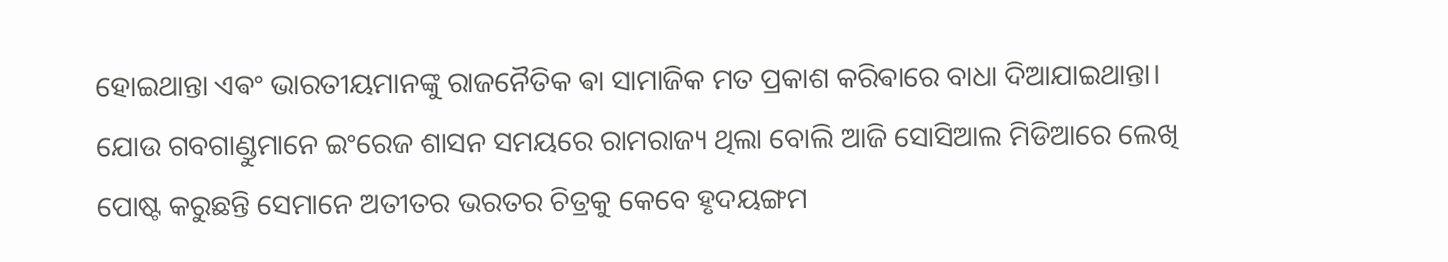ହୋଇଥାନ୍ତା ଏଵଂ ଭାରତୀୟମାନଙ୍କୁ ରାଜନୈତିକ ଵା ସାମାଜିକ ମତ ପ୍ରକାଶ କରିଵାରେ ବାଧା ଦିଆଯାଇଥାନ୍ତା। ଯୋଉ ଗବଗାଣ୍ଡୁମାନେ ଇଂରେଜ ଶାସନ ସମୟରେ ରାମରାଜ୍ୟ ଥିଲା ବୋଲି ଆଜି ସୋସିଆଲ ମିଡିଆରେ ଲେଖି ପୋଷ୍ଟ କରୁଛନ୍ତି ସେମାନେ ଅତୀତର ଭରତର ଚିତ୍ରକୁ କେବେ ହୃଦୟଙ୍ଗମ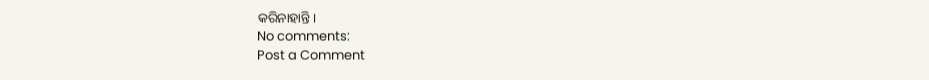କରିନାହାନ୍ତି।
No comments:
Post a Comment